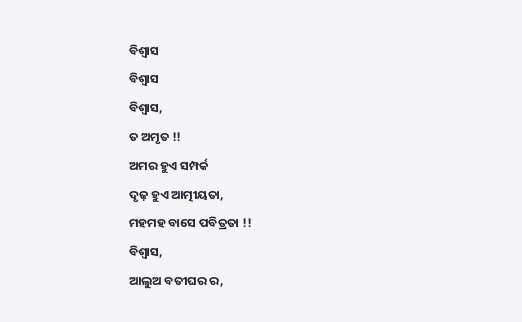ବିଶ୍ୱାସ
ବିଶ୍ୱାସ
ବିଶ୍ୱାସ,
ତ ଅମୃତ !!
ଅମର ହୁଏ ସମ୍ପର୍କ
ଦୃଢ଼ ହୁଏ ଆତ୍ମୀୟତା,
ମହମହ ବାସେ ପବିତ୍ରତା !!
ବିଶ୍ୱାସ,
ଆଲୁଅ ବତୀଘର ର,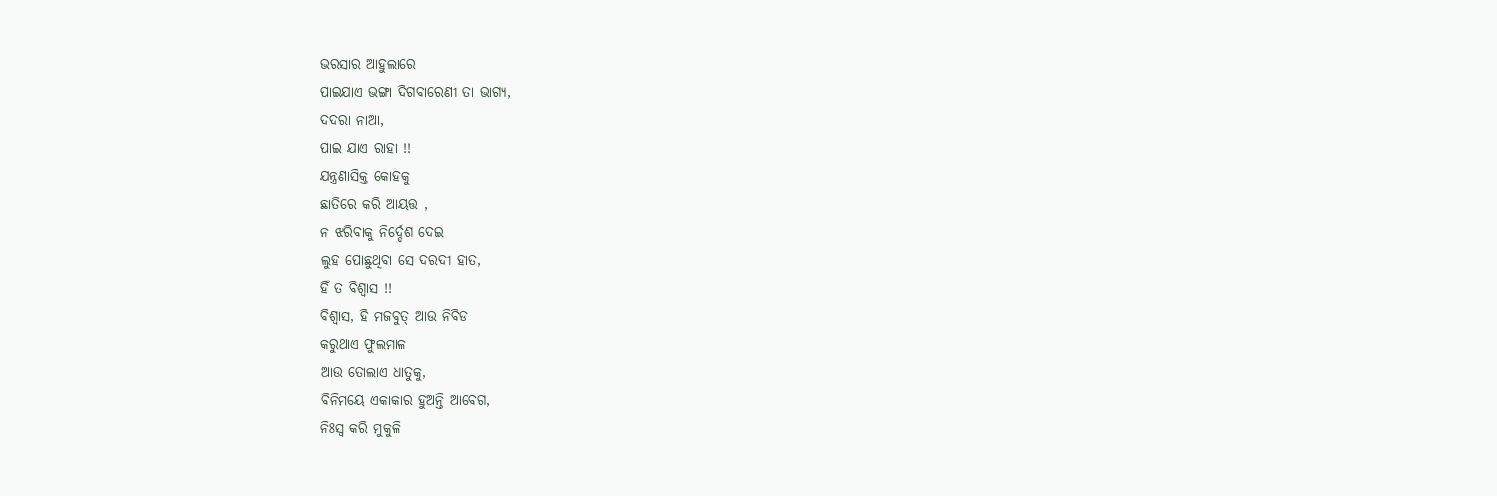ଭରସାର ଆହୁଲାରେ
ପାଇଯାଏ ଭଙ୍ଗା ଦିଗବାରେଣୀ ତା ଭାଗ୍ୟ,
ଦଦରା ନାଆ,
ପାଇ ଯାଏ ରାହା !!
ଯନ୍ତ୍ରଣାସିକ୍ତ କୋହକୁ
ଛାତିରେ କରି ଆୟତ୍ତ ,
ନ ଝରିବାକୁ ନିର୍ଦ୍ଦେଶ ଦେଇ
ଲୁହ ପୋଛୁଥିବା ସେ ଦରଦୀ ହାତ,
ହିଁ ତ ବିଶ୍ୱାସ !!
ବିଶ୍ୱାସ, ହି ମଜବୁତ୍ ଆଉ ନିବିଡ
କରୁଥାଏ ଫୁଲମାଳ
ଆଉ ତୋଲାଏ ଧାତୁକୁ,
ବିନିମୟେ ଏକାକାର ହୁଅନ୍ତି ଆବେଗ,
ନିଃସ୍ଵ କରି ମୁକୁଳି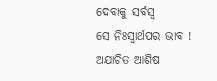ଦେବାକୁ ସର୍ବସ୍ୱ
ସେ ନିଃସ୍ୱାର୍ଥପର ଭାବ !
ଅଯାଚିତ ଆଶିଷ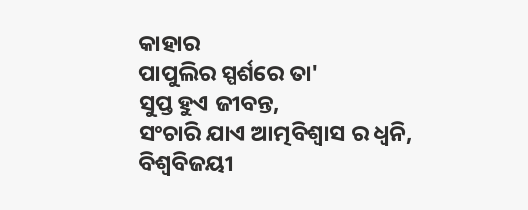କାହାର
ପାପୁଲିର ସ୍ପର୍ଶରେ ତା'
ସୁପ୍ତ ହୁଏ ଜୀବନ୍ତ,
ସଂଚାରି ଯାଏ ଆତ୍ମବିଶ୍ବାସ ର ଧ୍ୱନି,
ବିଶ୍ୱବିଜୟୀ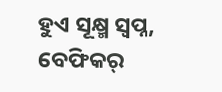ହୁଏ ସୂକ୍ଷ୍ମ ସ୍ବପ୍ନ,
ବେଫିକର୍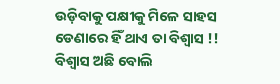ଉଡ଼ିବାକୁ ପକ୍ଷୀକୁ ମିଳେ ସାହସ
ଡେଣାରେ ହିଁ ଥାଏ ତା ବିଶ୍ୱାସ !!
ବିଶ୍ୱାସ ଅଛି ବୋଲି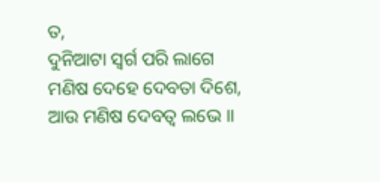ତ,
ଦୁନିଆଟା ସ୍ବର୍ଗ ପରି ଲାଗେ
ମଣିଷ ଦେହେ ଦେବତା ଦିଶେ,
ଆଉ ମଣିଷ ଦେବତ୍ଵ ଲଭେ ।।